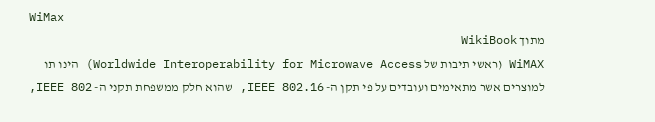WiMax
מתוך WikiBook
WiMAX (ראשי תיבות של Worldwide Interoperability for Microwave Access) הינו תו למוצרים אשר מתאימים ועובדים על פי תקן ה- IEEE 802.16, שהוא חלק ממשפחת תקני ה- IEEE 802,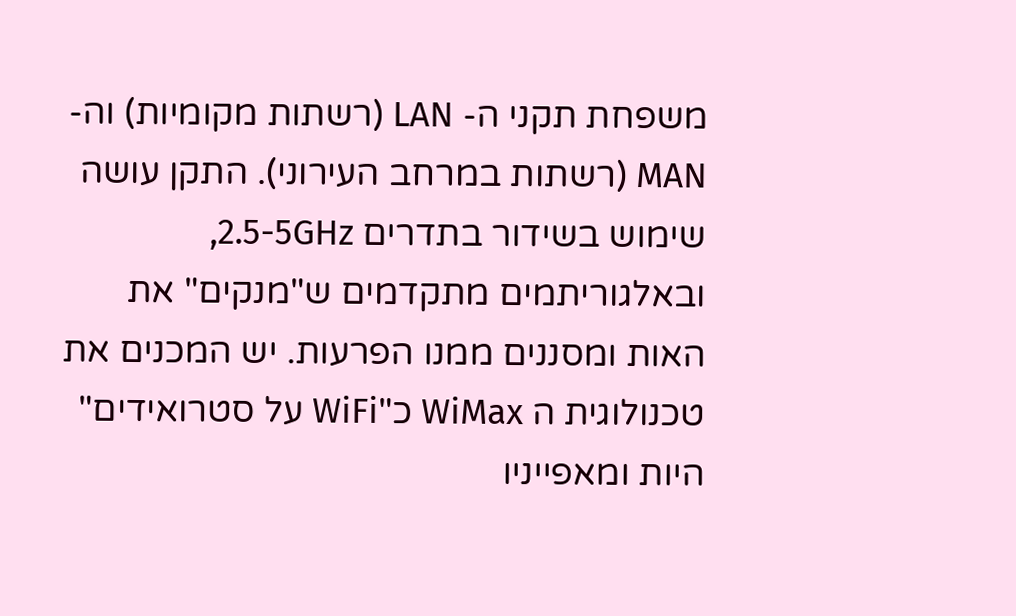משפחת תקני ה- LAN (רשתות מקומיות) וה-MAN (רשתות במרחב העירוני). התקן עושה שימוש בשידור בתדרים 2.5-5GHz, ובאלגוריתמים מתקדמים ש"מנקים" את האות ומסננים ממנו הפרעות. יש המכנים את טכנולוגית ה WiMax כ"WiFi על סטרואידים" היות ומאפייניו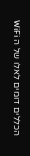הכללים דומים לאלו של ה WiFi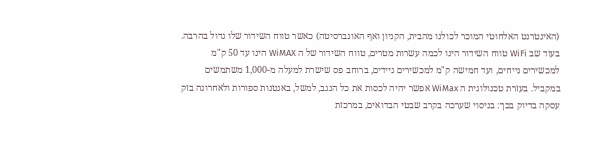(האינטרנט האלחוטי המוכר לכולנו מהבית, הקניון ואף האונברסיטה) כאשר טווח השידור שלו גדול בהרבה. בעוד שב WiFi טווח השידור הינו לכמה עשרות מטרים, טווח השידור של ה WiMAX הינו עד 50 ק"מ למכשירים נייחים, ועד חמישה ק"מ למכשירים ניידים, ברוחב פס שישרת למעלה מ-1,000 משתמשים במקביל. בעזרת טכנולוגית ה WiMax אפשר יהיה לכסות את כל הנגב, למשל, באנטנות ספורות ולאחרונה בזק עסקה בדיוק בכך: בניסוי שערכה בקרב שבטי הבדואים, במרכזת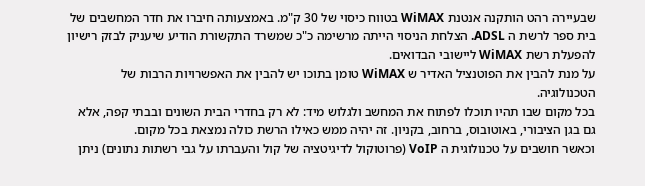שבעיירה רהט הותקנה אנטנת WiMAX בטווח כיסוי של 30 ק"מ. באמצעותה חיברו את חדר המחשבים של בית ספר לרשת ה ADSL. הצלחת הניסוי הייתה מרשימה כ"כ שמשרד התקשורת הודיע שיעניק לבזק רישיון להפעלת רשת WiMAX ליישובי הבדואים.
על מנת להבין את הפוטנציל האדיר ש WiMAX טומן בתוכו יש להבין את האפשרויות הרבות של הטכנולוגיה.
בכל מקום שבו תהיו תוכלו לפתוח את המחשב ולגלוש מיד: לא רק בחדרי הבית השונים ובבתי קפה, אלא גם בגן הציבורי, באוטובוס, ברחוב, בקניון. זה יהיה ממש כאילו הרשת כולה נמצאת בכל מקום.
וכאשר חושבים על טכנולוגית ה VoIP (פרוטוקול לדיגיטציה של קול והעברתו על גבי רשתות נתונים) ניתן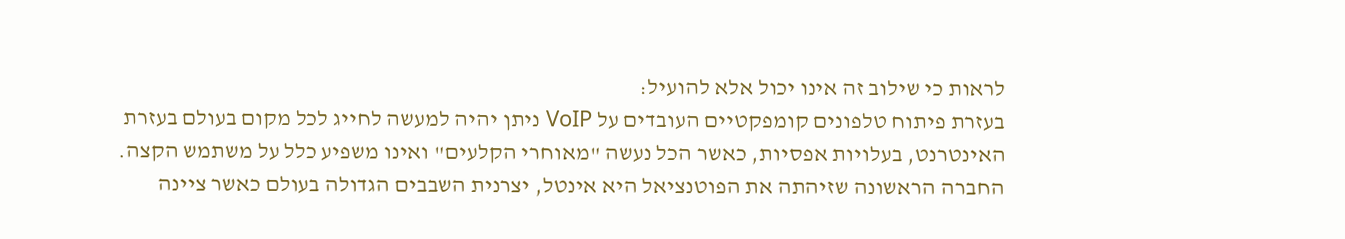לראות כי שילוב זה אינו יכול אלא להועיל:
בעזרת פיתוח טלפונים קומפקטיים העובדים על VoIP ניתן יהיה למעשה לחייג לכל מקום בעולם בעזרת האינטרנט, בעלויות אפסיות, כאשר הכל נעשה "מאוחרי הקלעים" ואינו משפיע כלל על משתמש הקצה.
החברה הראשונה שזיהתה את הפוטנציאל היא אינטל, יצרנית השבבים הגדולה בעולם כאשר ציינה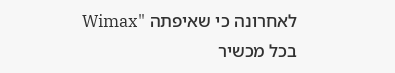לאחרונה כי שאיפתה "Wimax בכל מכשיר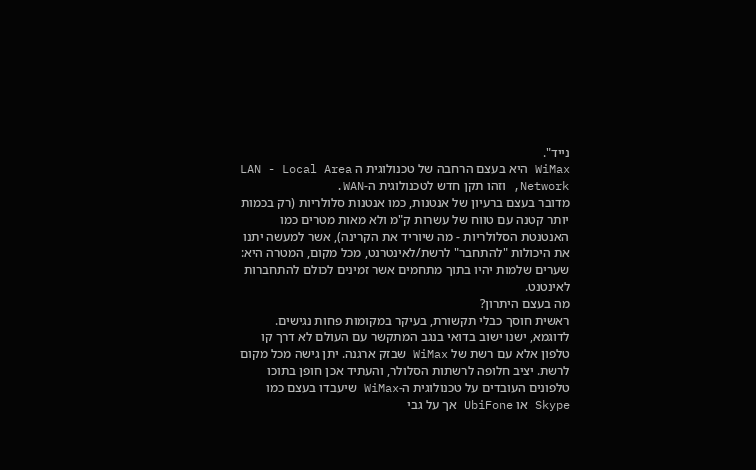נייד".
WiMax היא בעצם הרחבה של טכנולוגית ה LAN - Local Area Network, וזהו תקן חדש לטכנולוגית ה-WAN.
מדובר בעצם ברעיון של אנטנות, כמו אנטנות סלולריות (רק בכמות יותר קטנה עם טווח של עשרות ק"מ ולא מאות מטרים כמו האנטנטת הסלולריות - מה שיוריד את הקרינה), אשר למעשה יתנו את היכולות "להתחבר" לרשת/לאינטרנט, מכל מקום, המטרה היא: שערים שלמות יהיו בתוך מתחמים אשר זמינים לכולם להתחברות לאינטנט.
מה בעצם היתרון?
ראשית חוסך כבלי תקשורת, בעיקר במקומות פחות נגישים. לדוגמא, ישנו ישוב בדואי בנגב המתקשר עם העולם לא דרך קו טלפון אלא עם רשת של WiMax שבזק ארגנה. יתן גישה מכל מקום לרשת. יציב חלופה לרשתות הסלולר, והעתיד אכן חופן בתוכו טלפונים העובדים על טכנולוגית ה-WiMax שיעבדו בעצם כמו Skype או UbiFone אך על גבי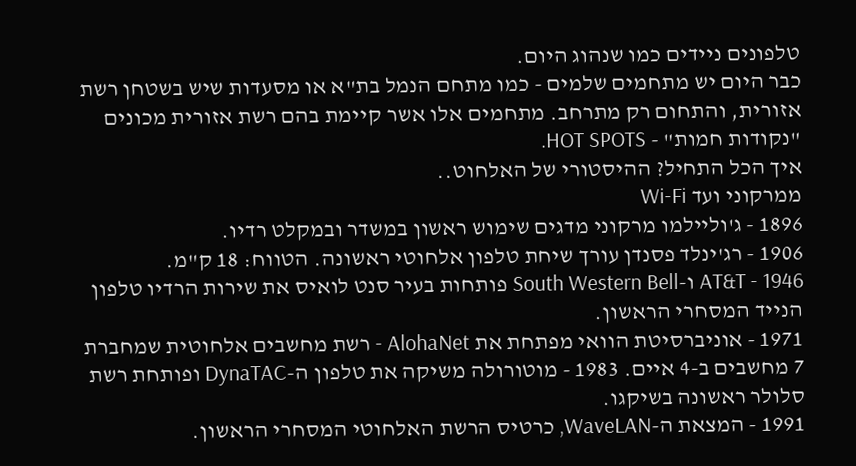טלפונים ניידים כמו שנהוג היום.
כבר היום יש מתחמים שלמים - כמו מתחם הנמל בת"א או מסעדות שיש בשטחן רשת אזורית, והתחום רק מתרחב. מתחמים אלו אשר קיימת בהם רשת אזורית מכונים "נקודות חמות" - HOT SPOTS.
איך הכל התחיל? ההיסטורי של האלחוט..
ממרקוני ועד Wi-Fi
1896 - ג'וליילמו מרקוני מדגים שימוש ראשון במשדר ובמקלט רדיו.
1906 - רג'ינלד פסנדן עורך שיחת טלפון אלחוטי ראשונה. הטווח: 18 ק"מ.
1946 - AT&T ו-South Western Bell פותחות בעיר סנט לואיס את שירות הרדיו טלפון הנייד המסחרי הראשון.
1971 - אוניברסיטת הוואי מפתחת את AlohaNet - רשת מחשבים אלחוטית שמחברת 7 מחשבים ב-4 איים. 1983 - מוטורולה משיקה את טלפון ה-DynaTAC ופותחת רשת סלולר ראשונה בשיקגו.
1991 - המצאת ה-WaveLAN, כרטיס הרשת האלחוטי המסחרי הראשון.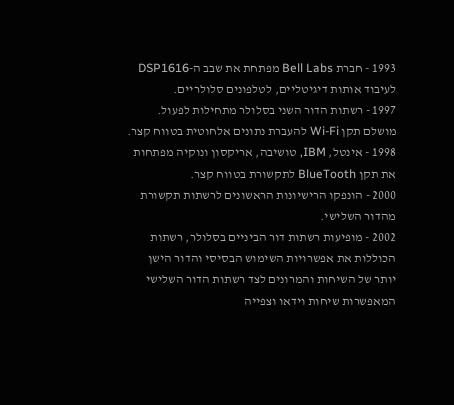1993 - חברת Bell Labs מפתחת את שבב ה-DSP1616 לעיבוד אותות דיגיטליים, לטלפונים סלולריים.
1997 - רשתות הדור השני בסלולר מתחילות לפעול. מושלם תקן Wi-Fi להעברת נתונים אלחוטית בטווח קצר.
1998 - אינטל, IBM, טושיבה, אריקסון ונוקיה מפתחות את תקן BlueTooth לתקשורת בטווח קצר.
2000 - הונפקו הרישיונות הראשונים לרשתות תקשורת מהדור השלישי.
2002 - מופיעות רשתות דור הביניים בסלולר, רשתות הכוללות את אפשרויות השימוש הבסיסי והדור הישן יותר של השיחות והמרונים לצד רשתות הדור השלישי המאפשרות שיחות וידאו וצפייה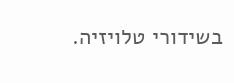בשידורי טלויזיה.